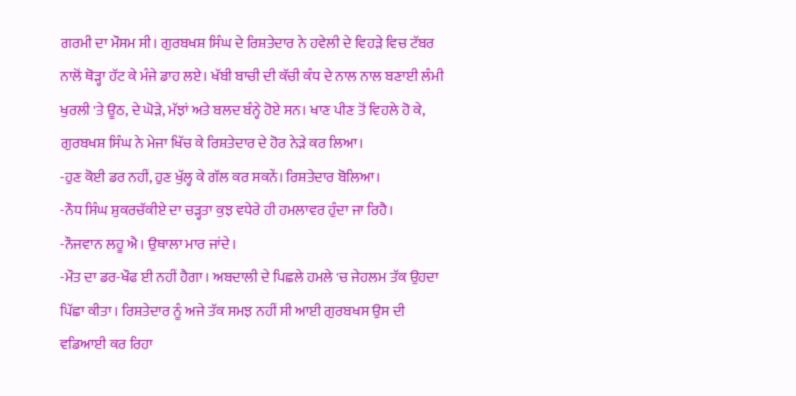ਗਰਮੀ ਦਾ ਮੌਸਮ ਸੀ। ਗੁਰਬਖਸ਼ ਸਿੰਘ ਦੇ ਰਿਸ਼ਤੇਦਾਰ ਨੇ ਹਵੇਲੀ ਦੇ ਵਿਹੜੇ ਵਿਚ ਟੱਬਰ ਨਾਲੋਂ ਥੋੜ੍ਹਾ ਹੱਟ ਕੇ ਮੰਜੇ ਡਾਹ ਲਏ। ਖੱਬੀ ਬਾਚੀ ਦੀ ਕੱਚੀ ਕੰਧ ਦੇ ਨਾਲ ਨਾਲ ਬਣਾਈ ਲੰਮੀ ਖੁਰਲੀ 'ਤੇ ਊਠ, ਦੇ ਘੋੜੇ, ਮੱਝਾਂ ਅਤੇ ਬਲਦ ਬੰਨ੍ਹੇ ਹੋਏ ਸਨ। ਖਾਣ ਪੀਣ ਤੋਂ ਵਿਹਲੇ ਹੋ ਕੇ, ਗੁਰਬਖਸ਼ ਸਿੰਘ ਨੇ ਮੇਜਾ ਖਿੱਚ ਕੇ ਰਿਸ਼ਤੇਦਾਰ ਦੇ ਹੋਰ ਨੇੜੇ ਕਰ ਲਿਆ।
-ਹੁਣ ਕੋਈ ਡਰ ਨਹੀਂ, ਹੁਣ ਖੁੱਲ੍ਹ ਕੇ ਗੱਲ ਕਰ ਸਕਨੇਂ। ਰਿਸ਼ਤੇਦਾਰ ਬੋਲਿਆ।
-ਨੌਧ ਸਿੰਘ ਸ਼ੁਕਰਚੱਕੀਏ ਦਾ ਚੜ੍ਹਤਾ ਕੁਝ ਵਧੇਰੇ ਹੀ ਹਮਲਾਵਰ ਹੁੰਦਾ ਜਾ ਰਿਹੈ।
-ਨੌਜਵਾਨ ਲਹੂ ਐ। ਉਥਾਲਾ ਮਾਰ ਜਾਂਦੇ।
-ਮੌਤ ਦਾ ਡਰ-ਖੌਫ ਈ ਨਹੀਂ ਹੈਗਾ। ਅਬਦਾਲੀ ਦੇ ਪਿਛਲੇ ਹਮਲੇ 'ਚ ਜੇਹਲਮ ਤੱਕ ਉਹਦਾ ਪਿੱਛਾ ਕੀਤਾ। ਰਿਸ਼ਤੇਦਾਰ ਨੂੰ ਅਜੇ ਤੱਕ ਸਮਝ ਨਹੀਂ ਸੀ ਆਈ ਗੁਰਬਖਸ ਉਸ ਦੀ ਵਡਿਆਈ ਕਰ ਰਿਹਾ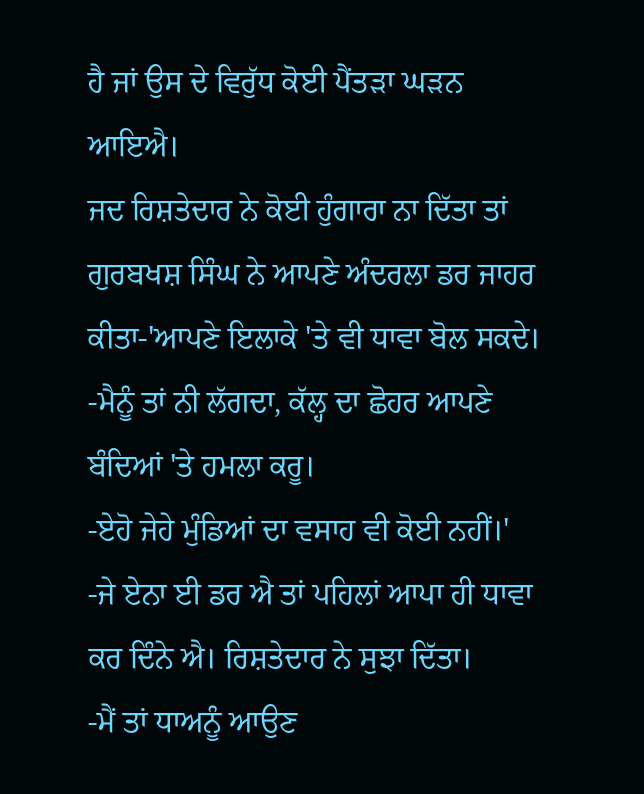ਹੈ ਜਾਂ ਉਸ ਦੇ ਵਿਰੁੱਧ ਕੋਈ ਪੈਂਤੜਾ ਘੜਨ ਆਇਐ।
ਜਦ ਰਿਸ਼ਤੇਦਾਰ ਨੇ ਕੋਈ ਹੁੰਗਾਰਾ ਨਾ ਦਿੱਤਾ ਤਾਂ ਗੁਰਬਖਸ਼ ਸਿੰਘ ਨੇ ਆਪਣੇ ਅੰਦਰਲਾ ਡਰ ਜਾਹਰ ਕੀਤਾ-'ਆਪਣੇ ਇਲਾਕੇ 'ਤੇ ਵੀ ਧਾਵਾ ਬੋਲ ਸਕਦੇ।
-ਮੈਨੂੰ ਤਾਂ ਨੀ ਲੱਗਦਾ, ਕੱਲ੍ਹ ਦਾ ਛੋਹਰ ਆਪਣੇ ਬੰਦਿਆਂ 'ਤੇ ਹਮਲਾ ਕਰੂ।
-ਏਹੋ ਜੇਹੇ ਮੁੰਡਿਆਂ ਦਾ ਵਸਾਹ ਵੀ ਕੋਈ ਨਹੀਂ।'
-ਜੇ ਏਨਾ ਈ ਡਰ ਐ ਤਾਂ ਪਹਿਲਾਂ ਆਪਾ ਹੀ ਧਾਵਾ ਕਰ ਦਿੰਨੇ ਐ। ਰਿਸ਼ਤੇਦਾਰ ਨੇ ਸੁਝਾ ਦਿੱਤਾ।
-ਮੈਂ ਤਾਂ ਧਾਅਨੂੰ ਆਉਣ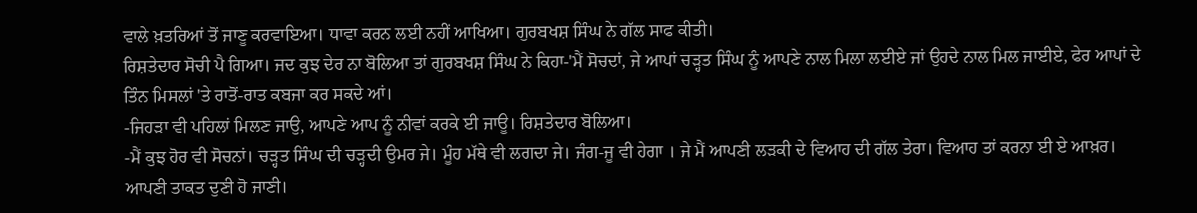ਵਾਲੇ ਖ਼ਤਰਿਆਂ ਤੋਂ ਜਾਣੂ ਕਰਵਾਇਆ। ਧਾਵਾ ਕਰਨ ਲਈ ਨਹੀਂ ਆਖਿਆ। ਗੁਰਬਖਸ਼ ਸਿੰਘ ਨੇ ਗੱਲ ਸਾਫ ਕੀਤੀ।
ਰਿਸ਼ਤੇਦਾਰ ਸੋਚੀ ਪੈ ਗਿਆ। ਜਦ ਕੁਝ ਦੇਰ ਨਾ ਬੋਲਿਆ ਤਾਂ ਗੁਰਬਖਸ਼ ਸਿੰਘ ਨੇ ਕਿਹਾ-'ਮੈਂ ਸੋਚਦਾਂ, ਜੇ ਆਪਾਂ ਚੜ੍ਹਤ ਸਿੰਘ ਨੂੰ ਆਪਣੇ ਨਾਲ ਮਿਲਾ ਲਈਏ ਜਾਂ ਉਹਦੇ ਨਾਲ ਮਿਲ ਜਾਈਏ, ਫੇਰ ਆਪਾਂ ਦੇ ਤਿੰਨ ਮਿਸਲਾਂ 'ਤੇ ਰਾਤੋਂ-ਰਾਤ ਕਬਜਾ ਕਰ ਸਕਦੇ ਆਂ।
-ਜਿਹੜਾ ਵੀ ਪਹਿਲਾਂ ਮਿਲਣ ਜਾਉ, ਆਪਣੇ ਆਪ ਨੂੰ ਨੀਵਾਂ ਕਰਕੇ ਈ ਜਾਊ। ਰਿਸ਼ਤੇਦਾਰ ਬੋਲਿਆ।
-ਮੈਂ ਕੁਝ ਹੋਰ ਵੀ ਸੋਚਨਾਂ। ਚੜ੍ਹਤ ਸਿੰਘ ਦੀ ਚੜ੍ਹਦੀ ਉਮਰ ਜੇ। ਮੂੰਹ ਮੱਥੇ ਵੀ ਲਗਦਾ ਜੇ। ਜੰਗ-ਜੂ ਵੀ ਹੇਗਾ । ਜੇ ਮੈਂ ਆਪਣੀ ਲੜਕੀ ਦੇ ਵਿਆਹ ਦੀ ਗੱਲ ਤੇਰਾ। ਵਿਆਹ ਤਾਂ ਕਰਨਾ ਈ ਏ ਆਖ਼ਰ। ਆਪਣੀ ਤਾਕਤ ਦੁਣੀ ਹੋ ਜਾਣੀ।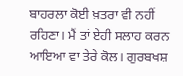ਬਾਹਰਲਾ ਕੋਈ ਖ਼ਤਰਾ ਵੀ ਨਹੀਂ ਰਹਿਣਾ। ਮੈਂ ਤਾਂ ਏਹੀ ਸਲਾਹ ਕਰਨ ਆਇਆ ਵਾ ਤੇਰੇ ਕੋਲ। ਗੁਰਬਖਸ਼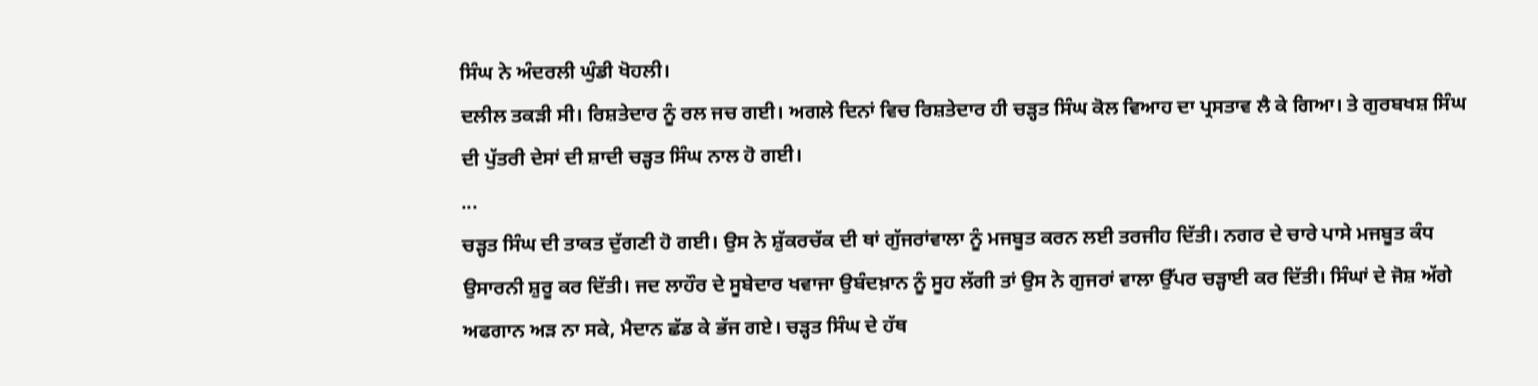ਸਿੰਘ ਨੇ ਅੰਦਰਲੀ ਘੁੰਡੀ ਖੋਹਲੀ।
ਦਲੀਲ ਤਕੜੀ ਸੀ। ਰਿਸ਼ਤੇਦਾਰ ਨੂੰ ਰਲ ਜਚ ਗਈ। ਅਗਲੇ ਦਿਨਾਂ ਵਿਚ ਰਿਸ਼ਤੇਦਾਰ ਹੀ ਚੜ੍ਹਤ ਸਿੰਘ ਕੋਲ ਵਿਆਹ ਦਾ ਪ੍ਰਸਤਾਵ ਲੈ ਕੇ ਗਿਆ। ਤੇ ਗੁਰਬਖਸ਼ ਸਿੰਘ ਦੀ ਪੁੱਤਰੀ ਦੇਸਾਂ ਦੀ ਸ਼ਾਦੀ ਚੜ੍ਹਤ ਸਿੰਘ ਨਾਲ ਹੋ ਗਈ।
...
ਚੜ੍ਹਤ ਸਿੰਘ ਦੀ ਤਾਕਤ ਦੁੱਗਣੀ ਹੋ ਗਈ। ਉਸ ਨੇ ਸ਼ੁੱਕਰਚੱਕ ਦੀ ਥਾਂ ਗੁੱਜਰਾਂਵਾਲਾ ਨੂੰ ਮਜਬੂਤ ਕਰਨ ਲਈ ਤਰਜੀਹ ਦਿੱਤੀ। ਨਗਰ ਦੇ ਚਾਰੇ ਪਾਸੇ ਮਜਬੂਤ ਕੰਧ ਉਸਾਰਨੀ ਸ਼ੁਰੂ ਕਰ ਦਿੱਤੀ। ਜਦ ਲਾਹੌਰ ਦੇ ਸੂਬੇਦਾਰ ਖਵਾਜਾ ਉਬੰਦਖ਼ਾਨ ਨੂੰ ਸੂਹ ਲੱਗੀ ਤਾਂ ਉਸ ਨੇ ਗੁਜਰਾਂ ਵਾਲਾ ਉੱਪਰ ਚੜ੍ਹਾਈ ਕਰ ਦਿੱਤੀ। ਸਿੰਘਾਂ ਦੇ ਜੋਸ਼ ਅੱਗੇ ਅਫਗਾਨ ਅੜ ਨਾ ਸਕੇ, ਮੈਦਾਨ ਛੱਡ ਕੇ ਭੱਜ ਗਏ। ਚੜ੍ਹਤ ਸਿੰਘ ਦੇ ਹੱਥ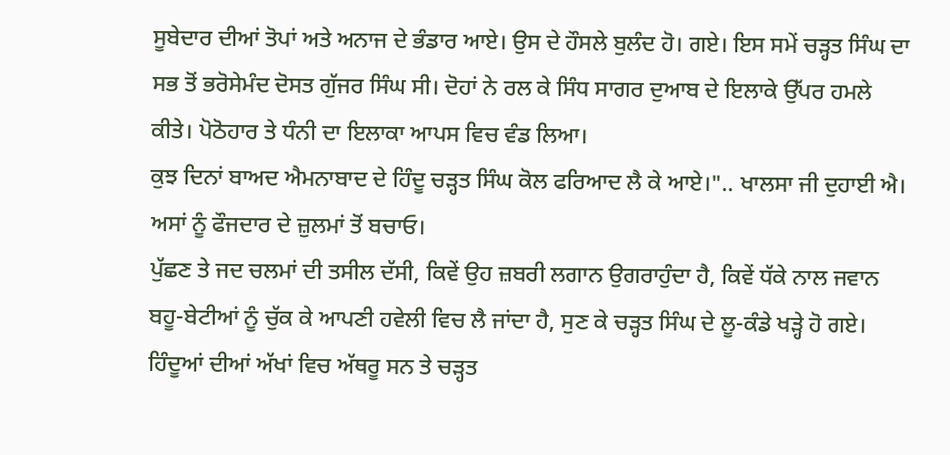ਸੂਬੇਦਾਰ ਦੀਆਂ ਤੋਪਾਂ ਅਤੇ ਅਨਾਜ ਦੇ ਭੰਡਾਰ ਆਏ। ਉਸ ਦੇ ਹੌਸਲੇ ਬੁਲੰਦ ਹੋ। ਗਏ। ਇਸ ਸਮੇਂ ਚੜ੍ਹਤ ਸਿੰਘ ਦਾ ਸਭ ਤੋਂ ਭਰੋਸੇਮੰਦ ਦੋਸਤ ਗੁੱਜਰ ਸਿੰਘ ਸੀ। ਦੋਹਾਂ ਨੇ ਰਲ ਕੇ ਸਿੰਧ ਸਾਗਰ ਦੁਆਬ ਦੇ ਇਲਾਕੇ ਉੱਪਰ ਹਮਲੇ ਕੀਤੇ। ਪੋਠੋਹਾਰ ਤੇ ਧੰਨੀ ਦਾ ਇਲਾਕਾ ਆਪਸ ਵਿਚ ਵੰਡ ਲਿਆ।
ਕੁਝ ਦਿਨਾਂ ਬਾਅਦ ਐਮਨਾਬਾਦ ਦੇ ਹਿੰਦੂ ਚੜ੍ਹਤ ਸਿੰਘ ਕੋਲ ਫਰਿਆਦ ਲੈ ਕੇ ਆਏ।".. ਖਾਲਸਾ ਜੀ ਦੁਹਾਈ ਐ। ਅਸਾਂ ਨੂੰ ਫੌਜਦਾਰ ਦੇ ਜ਼ੁਲਮਾਂ ਤੋਂ ਬਚਾਓ।
ਪੁੱਛਣ ਤੇ ਜਦ ਚਲਮਾਂ ਦੀ ਤਸੀਲ ਦੱਸੀ, ਕਿਵੇਂ ਉਹ ਜ਼ਬਰੀ ਲਗਾਨ ਉਗਰਾਹੁੰਦਾ ਹੈ, ਕਿਵੇਂ ਧੱਕੇ ਨਾਲ ਜਵਾਨ ਬਹੂ-ਬੇਟੀਆਂ ਨੂੰ ਚੁੱਕ ਕੇ ਆਪਣੀ ਹਵੇਲੀ ਵਿਚ ਲੈ ਜਾਂਦਾ ਹੈ, ਸੁਣ ਕੇ ਚੜ੍ਹਤ ਸਿੰਘ ਦੇ ਲੂ-ਕੰਡੇ ਖੜ੍ਹੇ ਹੋ ਗਏ। ਹਿੰਦੂਆਂ ਦੀਆਂ ਅੱਖਾਂ ਵਿਚ ਅੱਥਰੂ ਸਨ ਤੇ ਚੜ੍ਹਤ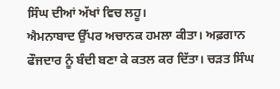ਸਿੰਘ ਦੀਆਂ ਅੱਖਾਂ ਵਿਚ ਲਹੂ।
ਐਮਨਾਬਾਦ ਉੱਪਰ ਅਚਾਨਕ ਹਮਲਾ ਕੀਤਾ। ਅਫ਼ਗਾਨ ਫੌਜਦਾਰ ਨੂੰ ਬੰਦੀ ਬਣਾ ਕੇ ਕਤਲ ਕਰ ਦਿੱਤਾ। ਚੜਤ ਸਿੰਘ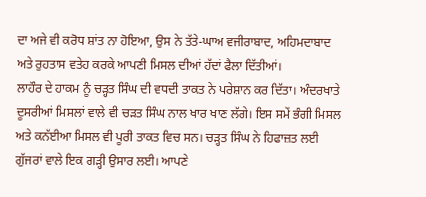ਦਾ ਅਜੇ ਵੀ ਕਰੋਧ ਸ਼ਾਂਤ ਨਾ ਹੋਇਆ, ਉਸ ਨੇ ਤੱਤੇ-ਘਾਅ ਵਜੀਰਾਬਾਦ, ਅਹਿਮਦਾਬਾਦ ਅਤੇ ਰੁਹਤਾਸ ਵਤੇਹ ਕਰਕੇ ਆਪਣੀ ਮਿਸਲ ਦੀਆਂ ਹੱਦਾਂ ਫੈਲਾ ਦਿੱਤੀਆਂ।
ਲਾਹੌਰ ਦੇ ਹਾਕਮ ਨੂੰ ਚੜ੍ਹਤ ਸਿੰਘ ਦੀ ਵਧਦੀ ਤਾਕਤ ਨੇ ਪਰੇਸ਼ਾਨ ਕਰ ਦਿੱਤਾ। ਅੰਦਰਖਾਤੇ ਦੂਸਰੀਆਂ ਮਿਸਲਾਂ ਵਾਲੇ ਵੀ ਚੜਤ ਸਿੰਘ ਨਾਲ ਖਾਰ ਖਾਣ ਲੱਗੇ। ਇਸ ਸਮੇਂ ਭੰਗੀ ਮਿਸਲ ਅਤੇ ਕਨੱਈਆ ਮਿਸਲ ਵੀ ਪੂਰੀ ਤਾਕਤ ਵਿਚ ਸਨ। ਚੜ੍ਹਤ ਸਿੰਘ ਨੇ ਹਿਫਾਜ਼ਤ ਲਈ ਗੁੱਜਰਾਂ ਵਾਲੇ ਇਕ ਗੜ੍ਹੀ ਉਸਾਰ ਲਈ। ਆਪਣੇ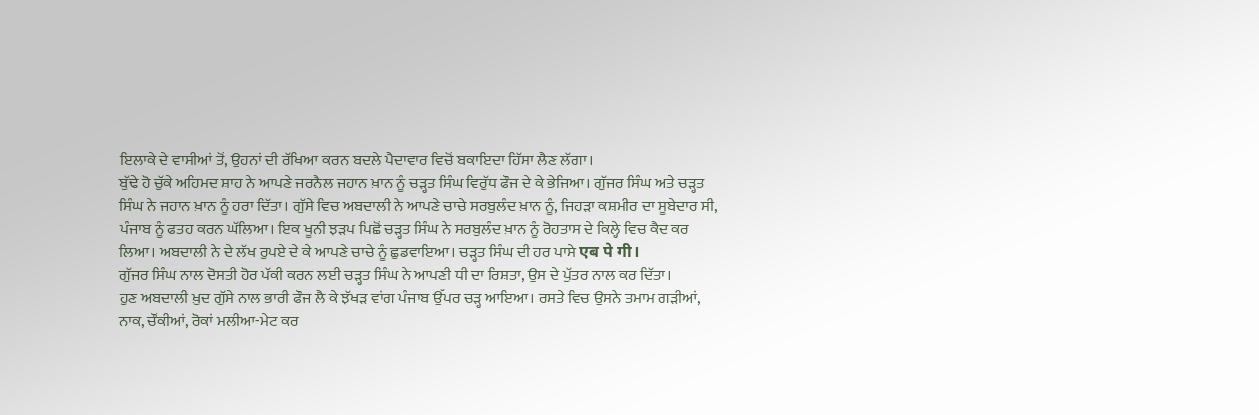ਇਲਾਕੇ ਦੇ ਵਾਸੀਆਂ ਤੋਂ, ਉਹਨਾਂ ਦੀ ਰੱਖਿਆ ਕਰਨ ਬਦਲੇ ਪੈਦਾਵਾਰ ਵਿਚੋਂ ਬਕਾਇਦਾ ਹਿੱਸਾ ਲੈਣ ਲੱਗਾ।
ਬੁੱਢੇ ਹੋ ਚੁੱਕੇ ਅਹਿਮਦ ਸ਼ਾਹ ਨੇ ਆਪਣੇ ਜਰਨੈਲ ਜਹਾਨ ਖ਼ਾਨ ਨੂੰ ਚੜ੍ਹਤ ਸਿੰਘ ਵਿਰੁੱਧ ਫੌਜ ਦੇ ਕੇ ਭੇਜਿਆ। ਗੁੱਜਰ ਸਿੰਘ ਅਤੇ ਚੜ੍ਹਤ ਸਿੰਘ ਨੇ ਜਹਾਨ ਖ਼ਾਨ ਨੂੰ ਹਰਾ ਦਿੱਤਾ। ਗੁੱਸੇ ਵਿਚ ਅਬਦਾਲੀ ਨੇ ਆਪਣੇ ਚਾਚੇ ਸਰਬੁਲੰਦ ਖ਼ਾਨ ਨੂੰ, ਜਿਹੜਾ ਕਸ਼ਮੀਰ ਦਾ ਸੂਬੇਦਾਰ ਸੀ, ਪੰਜਾਬ ਨੂੰ ਫਤਹ ਕਰਨ ਘੱਲਿਆ। ਇਕ ਖੂਨੀ ਝੜਪ ਪਿਛੋਂ ਚੜ੍ਹਤ ਸਿੰਘ ਨੇ ਸਰਬੁਲੰਦ ਖ਼ਾਨ ਨੂੰ ਰੋਹਤਾਸ ਦੇ ਕਿਲ੍ਹੇ ਵਿਚ ਕੈਦ ਕਰ ਲਿਆ। ਅਬਦਾਲੀ ਨੇ ਦੇ ਲੱਖ ਰੁਪਏ ਦੇ ਕੇ ਆਪਣੇ ਚਾਚੇ ਨੂੰ ਛੁਡਵਾਇਆ। ਚੜ੍ਹਤ ਸਿੰਘ ਦੀ ਹਰ ਪਾਸੇ एब पे गी।
ਗੁੱਜਰ ਸਿੰਘ ਨਾਲ ਦੋਸਤੀ ਹੋਰ ਪੱਕੀ ਕਰਨ ਲਈ ਚੜ੍ਹਤ ਸਿੰਘ ਨੇ ਆਪਣੀ ਧੀ ਦਾ ਰਿਸ਼ਤਾ, ਉਸ ਦੇ ਪੁੱਤਰ ਨਾਲ ਕਰ ਦਿੱਤਾ।
ਹੁਣ ਅਬਦਾਲੀ ਖ਼ੁਦ ਗੁੱਸੇ ਨਾਲ ਭਾਰੀ ਫੌਜ ਲੈ ਕੇ ਝੱਖੜ ਵਾਂਗ ਪੰਜਾਬ ਉੱਪਰ ਚੜ੍ਹ ਆਇਆ। ਰਸਤੇ ਵਿਚ ਉਸਨੇ ਤਮਾਮ ਗੜੀਆਂ, ਨਾਕ, ਚੌਂਕੀਆਂ, ਰੋਕਾਂ ਮਲੀਆ-ਮੇਟ ਕਰ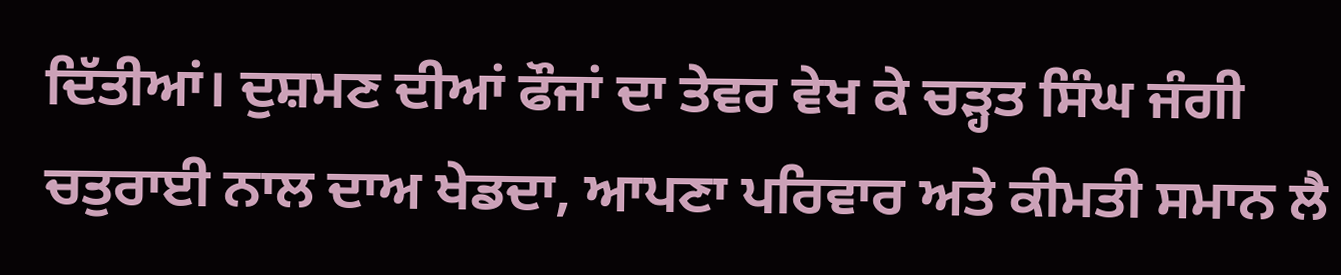ਦਿੱਤੀਆਂ। ਦੁਸ਼ਮਣ ਦੀਆਂ ਫੌਜਾਂ ਦਾ ਤੇਵਰ ਵੇਖ ਕੇ ਚੜ੍ਹਤ ਸਿੰਘ ਜੰਗੀ ਚਤੁਰਾਈ ਨਾਲ ਦਾਅ ਖੇਡਦਾ, ਆਪਣਾ ਪਰਿਵਾਰ ਅਤੇ ਕੀਮਤੀ ਸਮਾਨ ਲੈ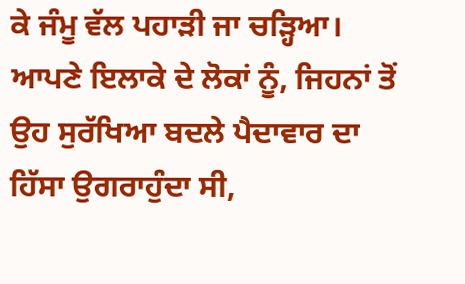ਕੇ ਜੰਮੂ ਵੱਲ ਪਹਾੜੀ ਜਾ ਚੜ੍ਹਿਆ। ਆਪਣੇ ਇਲਾਕੇ ਦੇ ਲੋਕਾਂ ਨੂੰ, ਜਿਹਨਾਂ ਤੋਂ ਉਹ ਸੁਰੱਖਿਆ ਬਦਲੇ ਪੈਦਾਵਾਰ ਦਾ ਹਿੱਸਾ ਉਗਰਾਹੁੰਦਾ ਸੀ,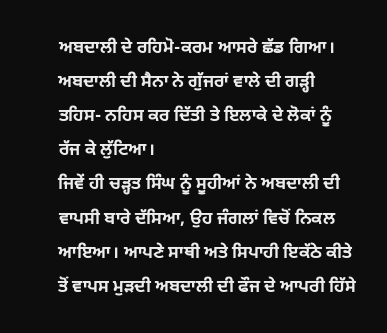ਅਬਦਾਲੀ ਦੇ ਰਹਿਮੋ-ਕਰਮ ਆਸਰੇ ਛੱਡ ਗਿਆ। ਅਬਦਾਲੀ ਦੀ ਸੈਨਾ ਨੇ ਗੁੱਜਰਾਂ ਵਾਲੇ ਦੀ ਗੜ੍ਹੀ ਤਹਿਸ- ਨਹਿਸ ਕਰ ਦਿੱਤੀ ਤੇ ਇਲਾਕੇ ਦੇ ਲੋਕਾਂ ਨੂੰ ਰੱਜ ਕੇ ਲੁੱਟਿਆ।
ਜਿਵੇਂ ਹੀ ਚੜ੍ਹਤ ਸਿੰਘ ਨੂੰ ਸੂਹੀਆਂ ਨੇ ਅਬਦਾਲੀ ਦੀ ਵਾਪਸੀ ਬਾਰੇ ਦੱਸਿਆ, ਉਹ ਜੰਗਲਾਂ ਵਿਚੋਂ ਨਿਕਲ ਆਇਆ। ਆਪਣੇ ਸਾਥੀ ਅਤੇ ਸਿਪਾਹੀ ਇਕੱਠੇ ਕੀਤੇ ਤੋਂ ਵਾਪਸ ਮੁੜਦੀ ਅਬਦਾਲੀ ਦੀ ਫੌਜ ਦੇ ਆਪਰੀ ਹਿੱਸੇ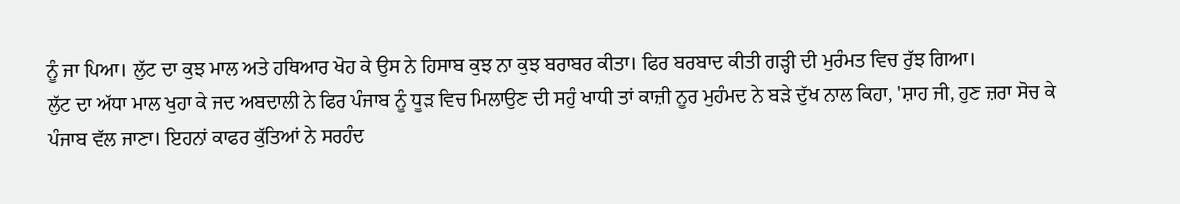ਨੂੰ ਜਾ ਪਿਆ। ਲੁੱਟ ਦਾ ਕੁਝ ਮਾਲ ਅਤੇ ਹਥਿਆਰ ਖੋਹ ਕੇ ਉਸ ਨੇ ਹਿਸਾਬ ਕੁਝ ਨਾ ਕੁਝ ਬਰਾਬਰ ਕੀਤਾ। ਫਿਰ ਬਰਬਾਦ ਕੀਤੀ ਗੜ੍ਹੀ ਦੀ ਮੁਰੰਮਤ ਵਿਚ ਰੁੱਝ ਗਿਆ।
ਲੁੱਟ ਦਾ ਅੱਧਾ ਮਾਲ ਖੁਹਾ ਕੇ ਜਦ ਅਬਦਾਲੀ ਨੇ ਫਿਰ ਪੰਜਾਬ ਨੂੰ ਧੂੜ ਵਿਚ ਮਿਲਾਉਣ ਦੀ ਸਹੁੰ ਖਾਧੀ ਤਾਂ ਕਾਜ਼ੀ ਨੂਰ ਮੁਹੰਮਦ ਨੇ ਬੜੇ ਦੁੱਖ ਨਾਲ ਕਿਹਾ, 'ਸ਼ਾਹ ਜੀ, ਹੁਣ ਜ਼ਰਾ ਸੋਚ ਕੇ ਪੰਜਾਬ ਵੱਲ ਜਾਣਾ। ਇਹਨਾਂ ਕਾਫਰ ਕੁੱਤਿਆਂ ਨੇ ਸਰਹੰਦ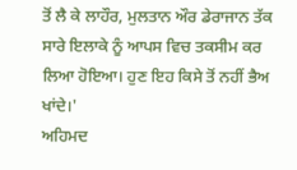ਤੋਂ ਲੈ ਕੇ ਲਾਹੌਰ, ਮੁਲਤਾਨ ਔਰ ਡੇਰਾਜਾਨ ਤੱਕ ਸਾਰੇ ਇਲਾਕੇ ਨੂੰ ਆਪਸ ਵਿਚ ਤਕਸੀਮ ਕਰ ਲਿਆ ਹੋਇਆ। ਹੁਣ ਇਹ ਕਿਸੇ ਤੋਂ ਨਹੀਂ ਭੈਅ ਖਾਂਦੇ।'
ਅਹਿਮਦ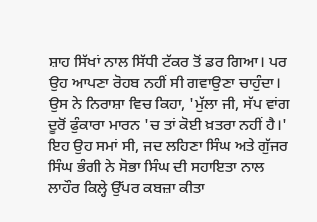ਸ਼ਾਹ ਸਿੱਖਾਂ ਨਾਲ ਸਿੱਧੀ ਟੱਕਰ ਤੋਂ ਡਰ ਗਿਆ। ਪਰ ਉਹ ਆਪਣਾ ਰੋਹਬ ਨਹੀਂ ਸੀ ਗਵਾਉਣਾ ਚਾਹੁੰਦਾ। ਉਸ ਨੇ ਨਿਰਾਸ਼ਾ ਵਿਚ ਕਿਹਾ, 'ਮੁੱਲਾ ਜੀ, ਸੱਪ ਵਾਂਗ ਦੂਰੋਂ ਫੁੰਕਾਰਾ ਮਾਰਨ 'ਚ ਤਾਂ ਕੋਈ ਖ਼ਤਰਾ ਨਹੀਂ ਹੈ।'
ਇਹ ਉਹ ਸਮਾਂ ਸੀ, ਜਦ ਲਹਿਣਾ ਸਿੰਘ ਅਤੇ ਗੁੱਜਰ ਸਿੰਘ ਭੰਗੀ ਨੇ ਸੋਭਾ ਸਿੰਘ ਦੀ ਸਹਾਇਤਾ ਨਾਲ ਲਾਹੌਰ ਕਿਲ੍ਹੇ ਉੱਪਰ ਕਬਜ਼ਾ ਕੀਤਾ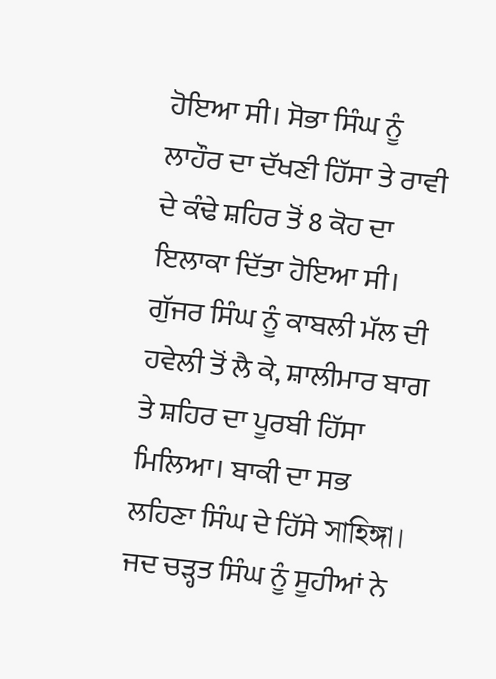ਹੋਇਆ ਸੀ। ਸੋਭਾ ਸਿੰਘ ਨੂੰ ਲਾਹੌਰ ਦਾ ਦੱਖਣੀ ਹਿੱਸਾ ਤੇ ਰਾਵੀ ਦੇ ਕੰਢੇ ਸ਼ਹਿਰ ਤੋਂ 8 ਕੋਹ ਦਾ ਇਲਾਕਾ ਦਿੱਤਾ ਹੋਇਆ ਸੀ। ਗੁੱਜਰ ਸਿੰਘ ਨੂੰ ਕਾਬਲੀ ਮੱਲ ਦੀ ਹਵੇਲੀ ਤੋਂ ਲੈ ਕੇ, ਸ਼ਾਲੀਮਾਰ ਬਾਗ ਤੇ ਸ਼ਹਿਰ ਦਾ ਪੂਰਬੀ ਹਿੱਸਾ ਮਿਲਿਆ। ਬਾਕੀ ਦਾ ਸਭ ਲਹਿਣਾ ਸਿੰਘ ਦੇ ਹਿੱਸੇ সাহিঙ্গা।
ਜਦ ਚੜ੍ਹਤ ਸਿੰਘ ਨੂੰ ਸੂਹੀਆਂ ਨੇ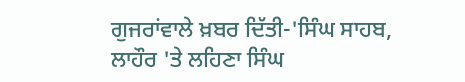ਗੁਜਰਾਂਵਾਲੇ ਖ਼ਬਰ ਦਿੱਤੀ-'ਸਿੰਘ ਸਾਹਬ, ਲਾਹੌਰ 'ਤੇ ਲਹਿਣਾ ਸਿੰਘ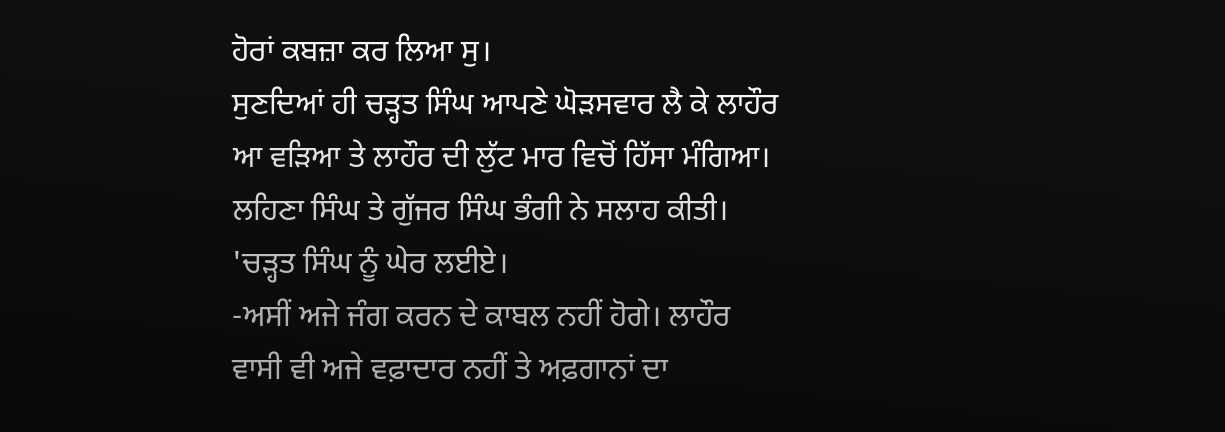ਹੋਰਾਂ ਕਬਜ਼ਾ ਕਰ ਲਿਆ ਸੁ।
ਸੁਣਦਿਆਂ ਹੀ ਚੜ੍ਹਤ ਸਿੰਘ ਆਪਣੇ ਘੋੜਸਵਾਰ ਲੈ ਕੇ ਲਾਹੌਰ ਆ ਵੜਿਆ ਤੇ ਲਾਹੌਰ ਦੀ ਲੁੱਟ ਮਾਰ ਵਿਚੋਂ ਹਿੱਸਾ ਮੰਗਿਆ। ਲਹਿਣਾ ਸਿੰਘ ਤੇ ਗੁੱਜਰ ਸਿੰਘ ਭੰਗੀ ਨੇ ਸਲਾਹ ਕੀਤੀ। 'ਚੜ੍ਹਤ ਸਿੰਘ ਨੂੰ ਘੇਰ ਲਈਏ।
-ਅਸੀਂ ਅਜੇ ਜੰਗ ਕਰਨ ਦੇ ਕਾਬਲ ਨਹੀਂ ਹੋਗੇ। ਲਾਹੌਰ ਵਾਸੀ ਵੀ ਅਜੇ ਵਫ਼ਾਦਾਰ ਨਹੀਂ ਤੇ ਅਫ਼ਗਾਨਾਂ ਦਾ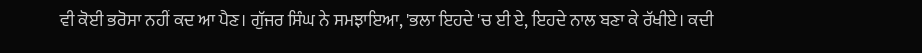ਵੀ ਕੋਈ ਭਰੋਸਾ ਨਹੀਂ ਕਦ ਆ ਪੈਣ। ਗੁੱਜਰ ਸਿੰਘ ਨੇ ਸਮਝਾਇਆ, 'ਭਲਾ ਇਹਦੇ 'ਚ ਈ ਏ, ਇਹਦੇ ਨਾਲ ਬਣਾ ਕੇ ਰੱਖੀਏ। ਕਦੀ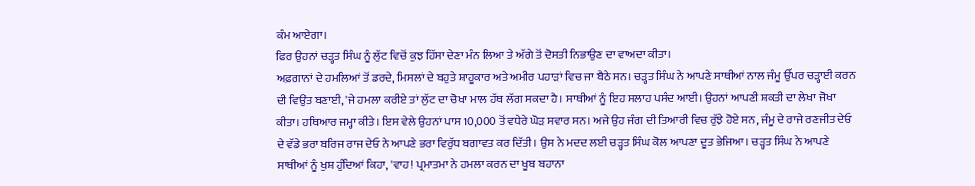ਕੰਮ ਆਏਗਾ।
ਫਿਰ ਉਹਨਾਂ ਚੜ੍ਹਤ ਸਿੰਘ ਨੂੰ ਲੁੱਟ ਵਿਚੋਂ ਕੁਝ ਹਿੱਸਾ ਦੇਣਾ ਮੰਨ ਲਿਆ ਤੇ ਅੱਗੇ ਤੋਂ ਦੋਸਤੀ ਨਿਭਾਉਣ ਦਾ ਵਾਅਦਾ ਕੀਤਾ।
ਅਫ਼ਗਾਨਾਂ ਦੇ ਹਮਲਿਆਂ ਤੋਂ ਡਰਦੇ, ਮਿਸਲਾਂ ਦੇ ਬਹੁਤੇ ਸ਼ਾਹੂਕਾਰ ਅਤੇ ਅਮੀਰ ਪਹਾੜਾਂ ਵਿਚ ਜਾ ਬੈਠੇ ਸਨ। ਚੜ੍ਹਤ ਸਿੰਘ ਨੇ ਆਪਣੇ ਸਾਥੀਆਂ ਨਾਲ ਜੰਮੂ ਉੱਪਰ ਚੜ੍ਹਾਈ ਕਰਨ ਦੀ ਵਿਉਂਤ ਬਣਾਈ, 'ਜੇ ਹਮਲਾ ਕਰੀਏ ਤਾਂ ਲੁੱਟ ਦਾ ਚੋਖਾ ਮਾਲ ਹੱਥ ਲੱਗ ਸਕਦਾ ਹੈ। ਸਾਥੀਆਂ ਨੂੰ ਇਹ ਸਲਾਹ ਪਸੰਦ ਆਈ। ਉਹਨਾਂ ਆਪਣੀ ਸ਼ਕਤੀ ਦਾ ਲੇਖਾ ਜੋਖਾ ਕੀਤਾ। ਹਥਿਆਰ ਜਮ੍ਹਾ ਕੀਤੇ। ਇਸ ਵੇਲੇ ਉਹਨਾਂ ਪਾਸ 10,000 ਤੋਂ ਵਧੇਰੇ ਘੋੜ ਸਵਾਰ ਸਨ। ਅਜੇ ਉਹ ਜੰਗ ਦੀ ਤਿਆਰੀ ਵਿਚ ਰੁੱਝੇ ਹੋਏ ਸਨ, ਜੰਮੂ ਦੇ ਰਾਜੇ ਰਣਜੀਤ ਦੇਓ ਦੇ ਵੱਡੇ ਭਰਾ ਬਰਿਜ ਰਾਜ ਦੇਓ ਨੇ ਆਪਣੇ ਭਰਾ ਵਿਰੁੱਧ ਬਗਾਵਤ ਕਰ ਦਿੱਤੀ। ਉਸ ਨੇ ਮਦਦ ਲਈ ਚੜ੍ਹਤ ਸਿੰਘ ਕੋਲ ਆਪਣਾ ਦੂਤ ਭੇਜਿਆ। ਚੜ੍ਹਤ ਸਿੰਘ ਨੇ ਆਪਣੇ ਸਾਥੀਆਂ ਨੂੰ ਖੁਸ਼ ਹੁੰਦਿਆਂ ਕਿਹਾ, 'ਵਾਹ! ਪ੍ਰਮਾਤਮਾ ਨੇ ਹਮਲਾ ਕਰਨ ਦਾ ਖੂਬ ਬਹਾਨਾ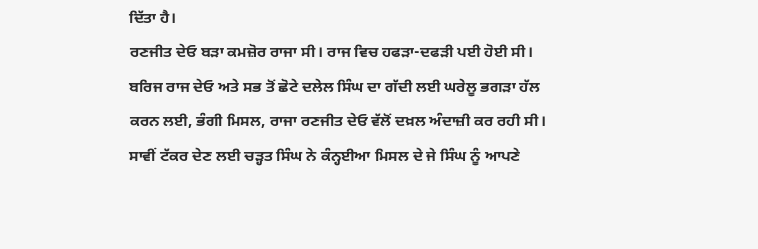ਦਿੱਤਾ ਹੈ।
ਰਣਜੀਤ ਦੇਓ ਬੜਾ ਕਮਜ਼ੋਰ ਰਾਜਾ ਸੀ। ਰਾਜ ਵਿਚ ਹਫੜਾ-ਦਫੜੀ ਪਈ ਹੋਈ ਸੀ। ਬਰਿਜ ਰਾਜ ਦੇਓ ਅਤੇ ਸਭ ਤੋਂ ਛੋਟੇ ਦਲੇਲ ਸਿੰਘ ਦਾ ਗੱਦੀ ਲਈ ਘਰੇਲੂ ਭਗੜਾ ਹੱਲ ਕਰਨ ਲਈ, ਭੰਗੀ ਮਿਸਲ, ਰਾਜਾ ਰਣਜੀਤ ਦੇਓ ਵੱਲੋਂ ਦਖ਼ਲ ਅੰਦਾਜ਼ੀ ਕਰ ਰਹੀ ਸੀ। ਸਾਵੀਂ ਟੱਕਰ ਦੇਣ ਲਈ ਚੜ੍ਹਤ ਸਿੰਘ ਨੇ ਕੰਨ੍ਹਈਆ ਮਿਸਲ ਦੇ ਜੇ ਸਿੰਘ ਨੂੰ ਆਪਣੇ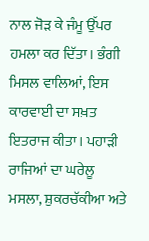ਨਾਲ ਜੋੜ ਕੇ ਜੰਮੂ ਉੱਪਰ ਹਮਲਾ ਕਰ ਦਿੱਤਾ। ਭੰਗੀ ਮਿਸਲ ਵਾਲਿਆਂ, ਇਸ ਕਾਰਵਾਈ ਦਾ ਸਖ਼ਤ ਇਤਰਾਜ ਕੀਤਾ। ਪਹਾੜੀ ਰਾਜਿਆਂ ਦਾ ਘਰੇਲੂ ਮਸਲਾ, ਸ਼ੁਕਰਚੱਕੀਆ ਅਤੇ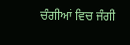ਚੰਗੀਆਂ ਵਿਚ ਜੰਗੀ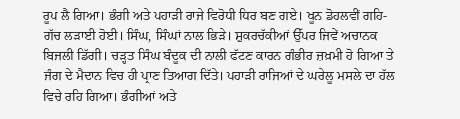ਰੂਪ ਲੈ ਗਿਆ। ਭੰਗੀ ਅਤੇ ਪਹਾੜੀ ਰਾਜੇ ਵਿਰੋਧੀ ਧਿਰ ਬਣ ਗਏ। ਖੂਨ ਡੋਹਲਵੀਂ ਗਹਿ-ਗੱਚ ਲੜਾਈ ਹੋਈ। ਸਿੰਘ, ਸਿੰਘਾਂ ਨਾਲ ਭਿੜੇ। ਸ਼ੁਕਰਚੱਕੀਆਂ ਉੱਪਰ ਜਿਵੇਂ ਅਚਾਨਕ ਬਿਜਲੀ ਡਿੱਗੀ। ਚੜ੍ਹਤ ਸਿੰਘ ਬੰਦੂਕ ਦੀ ਨਾਲੀ ਫੱਟਣ ਕਾਰਨ ਗੰਭੀਰ ਜ਼ਖ਼ਮੀ ਹੋ ਗਿਆ ਤੇ ਜੰਗ ਦੇ ਮੈਦਾਨ ਵਿਚ ਹੀ ਪ੍ਰਾਣ ਤਿਆਗ ਦਿੱਤੇ। ਪਹਾੜੀ ਰਾਜਿਆਂ ਦੇ ਘਰੇਲੂ ਮਸਲੇ ਦਾ ਹੱਲ ਵਿਚੇ ਰਹਿ ਗਿਆ। ਭੰਗੀਆਂ ਅਤੇ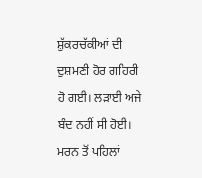ਸ਼ੁੱਕਰਚੱਕੀਆਂ ਦੀ ਦੁਸ਼ਮਣੀ ਹੋਰ ਗਹਿਰੀ ਹੋ ਗਈ। ਲੜਾਈ ਅਜੇ ਬੰਦ ਨਹੀਂ ਸੀ ਹੋਈ। ਮਰਨ ਤੋਂ ਪਹਿਲਾਂ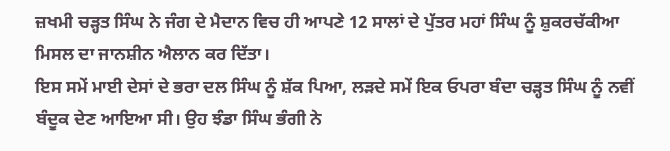ਜ਼ਖਮੀ ਚੜ੍ਹਤ ਸਿੰਘ ਨੇ ਜੰਗ ਦੇ ਮੈਦਾਨ ਵਿਚ ਹੀ ਆਪਣੇ 12 ਸਾਲਾਂ ਦੇ ਪੁੱਤਰ ਮਹਾਂ ਸਿੰਘ ਨੂੰ ਸ਼ੁਕਰਚੱਕੀਆ ਮਿਸਲ ਦਾ ਜਾਨਸ਼ੀਨ ਐਲਾਨ ਕਰ ਦਿੱਤਾ।
ਇਸ ਸਮੇਂ ਮਾਈ ਦੇਸਾਂ ਦੇ ਭਰਾ ਦਲ ਸਿੰਘ ਨੂੰ ਸ਼ੱਕ ਪਿਆ, ਲੜਦੇ ਸਮੇਂ ਇਕ ਓਪਰਾ ਬੰਦਾ ਚੜ੍ਹਤ ਸਿੰਘ ਨੂੰ ਨਵੀਂ ਬੰਦੂਕ ਦੇਣ ਆਇਆ ਸੀ। ਉਹ ਝੰਡਾ ਸਿੰਘ ਭੰਗੀ ਨੇ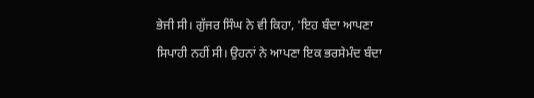ਭੇਜੀ ਸੀ। ਗੁੱਜਰ ਸਿੰਘ ਨੇ ਵੀ ਕਿਹਾ, 'ਇਹ ਬੰਦਾ ਆਪਣਾ ਸਿਪਾਹੀ ਨਹੀਂ ਸੀ। ਉਹਨਾਂ ਨੇ ਆਪਣਾ ਇਕ ਭਰਸੇਮੰਦ ਬੰਦਾ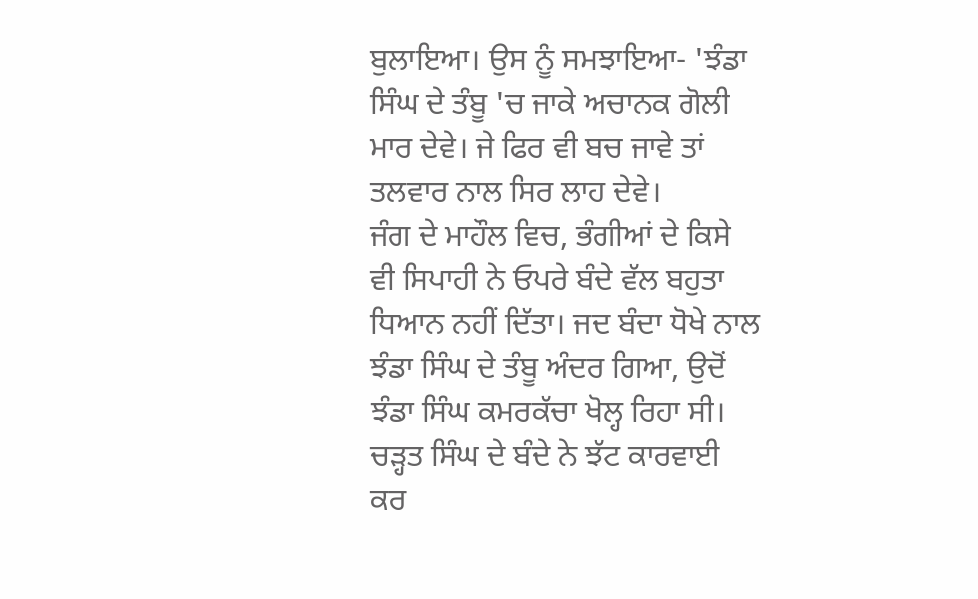ਬੁਲਾਇਆ। ਉਸ ਨੂੰ ਸਮਝਾਇਆ- 'ਝੰਡਾ ਸਿੰਘ ਦੇ ਤੰਬੂ 'ਚ ਜਾਕੇ ਅਚਾਨਕ ਗੋਲੀ ਮਾਰ ਦੇਵੇ। ਜੇ ਫਿਰ ਵੀ ਬਚ ਜਾਵੇ ਤਾਂ ਤਲਵਾਰ ਨਾਲ ਸਿਰ ਲਾਹ ਦੇਵੇ।
ਜੰਗ ਦੇ ਮਾਹੌਲ ਵਿਚ, ਭੰਗੀਆਂ ਦੇ ਕਿਸੇ ਵੀ ਸਿਪਾਹੀ ਨੇ ਓਪਰੇ ਬੰਦੇ ਵੱਲ ਬਹੁਤਾ ਧਿਆਨ ਨਹੀਂ ਦਿੱਤਾ। ਜਦ ਬੰਦਾ ਧੋਖੇ ਨਾਲ ਝੰਡਾ ਸਿੰਘ ਦੇ ਤੰਬੂ ਅੰਦਰ ਗਿਆ, ਉਦੋਂ ਝੰਡਾ ਸਿੰਘ ਕਮਰਕੱਚਾ ਖੋਲ੍ਹ ਰਿਹਾ ਸੀ। ਚੜ੍ਹਤ ਸਿੰਘ ਦੇ ਬੰਦੇ ਨੇ ਝੱਟ ਕਾਰਵਾਈ ਕਰ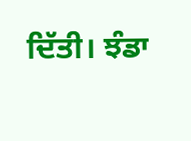ਦਿੱਤੀ। ਝੰਡਾ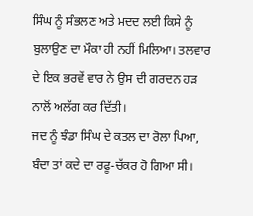ਸਿੰਘ ਨੂੰ ਸੰਭਲਣ ਅਤੇ ਮਦਦ ਲਈ ਕਿਸੇ ਨੂੰ ਬੁਲਾਉਣ ਦਾ ਮੌਕਾ ਹੀ ਨਹੀਂ ਮਿਲਿਆ। ਤਲਵਾਰ ਦੇ ਇਕ ਭਰਵੇਂ ਵਾਰ ਨੇ ਉਸ ਦੀ ਗਰਦਨ ਹੜ ਨਾਲੋਂ ਅਲੱਗ ਕਰ ਦਿੱਤੀ।
ਜਦ ਨੂੰ ਝੰਡਾ ਸਿੰਘ ਦੇ ਕਤਲ ਦਾ ਰੋਲਾ ਪਿਆ, ਬੰਦਾ ਤਾਂ ਕਦੇ ਦਾ ਰਫੂ-ਚੱਕਰ ਹੋ ਗਿਆ ਸੀ।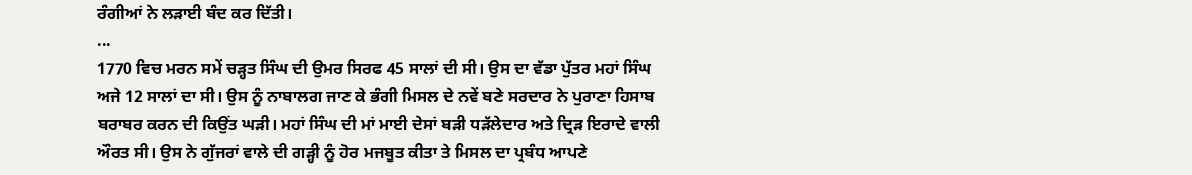ਰੰਗੀਆਂ ਨੇ ਲੜਾਈ ਬੰਦ ਕਰ ਦਿੱਤੀ।
...
1770 ਵਿਚ ਮਰਨ ਸਮੇਂ ਚੜ੍ਹਤ ਸਿੰਘ ਦੀ ਉਮਰ ਸਿਰਫ 45 ਸਾਲਾਂ ਦੀ ਸੀ। ਉਸ ਦਾ ਵੱਡਾ ਪੁੱਤਰ ਮਹਾਂ ਸਿੰਘ ਅਜੇ 12 ਸਾਲਾਂ ਦਾ ਸੀ। ਉਸ ਨੂੰ ਨਾਬਾਲਗ ਜਾਣ ਕੇ ਭੰਗੀ ਮਿਸਲ ਦੇ ਨਵੇਂ ਬਣੇ ਸਰਦਾਰ ਨੇ ਪੁਰਾਣਾ ਹਿਸਾਬ ਬਰਾਬਰ ਕਰਨ ਦੀ ਕਿਉਂਤ ਘੜੀ। ਮਹਾਂ ਸਿੰਘ ਦੀ ਮਾਂ ਮਾਈ ਦੇਸਾਂ ਬੜੀ ਧੜੱਲੇਦਾਰ ਅਤੇ ਦ੍ਰਿੜ ਇਰਾਦੇ ਵਾਲੀ ਔਰਤ ਸੀ। ਉਸ ਨੇ ਗੁੱਜਰਾਂ ਵਾਲੇ ਦੀ ਗੜ੍ਹੀ ਨੂੰ ਹੋਰ ਮਜਬੂਤ ਕੀਤਾ ਤੇ ਮਿਸਲ ਦਾ ਪ੍ਰਬੰਧ ਆਪਣੇ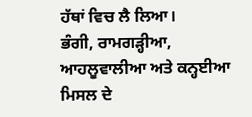ਹੱਥਾਂ ਵਿਚ ਲੈ ਲਿਆ।
ਭੰਗੀ, ਰਾਮਗੜ੍ਹੀਆ, ਆਹਲੂਵਾਲੀਆ ਅਤੇ ਕਨ੍ਹਈਆ ਮਿਸਲ ਦੇ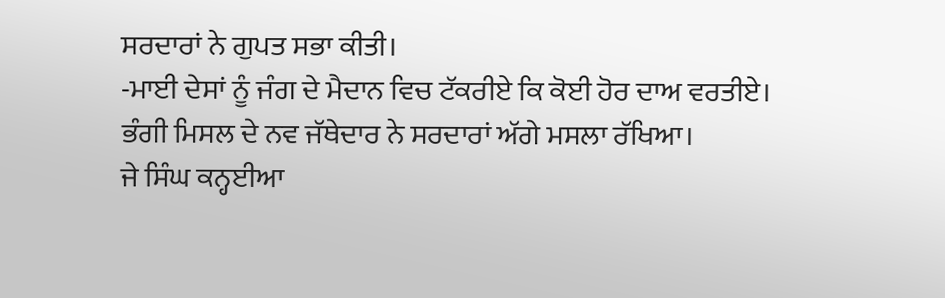ਸਰਦਾਰਾਂ ਨੇ ਗੁਪਤ ਸਭਾ ਕੀਤੀ।
-ਮਾਈ ਦੇਸਾਂ ਨੂੰ ਜੰਗ ਦੇ ਮੈਦਾਨ ਵਿਚ ਟੱਕਰੀਏ ਕਿ ਕੋਈ ਹੋਰ ਦਾਅ ਵਰਤੀਏ।
ਭੰਗੀ ਮਿਸਲ ਦੇ ਨਵ ਜੱਥੇਦਾਰ ਨੇ ਸਰਦਾਰਾਂ ਅੱਗੇ ਮਸਲਾ ਰੱਖਿਆ।
ਜੇ ਸਿੰਘ ਕਨ੍ਹਈਆ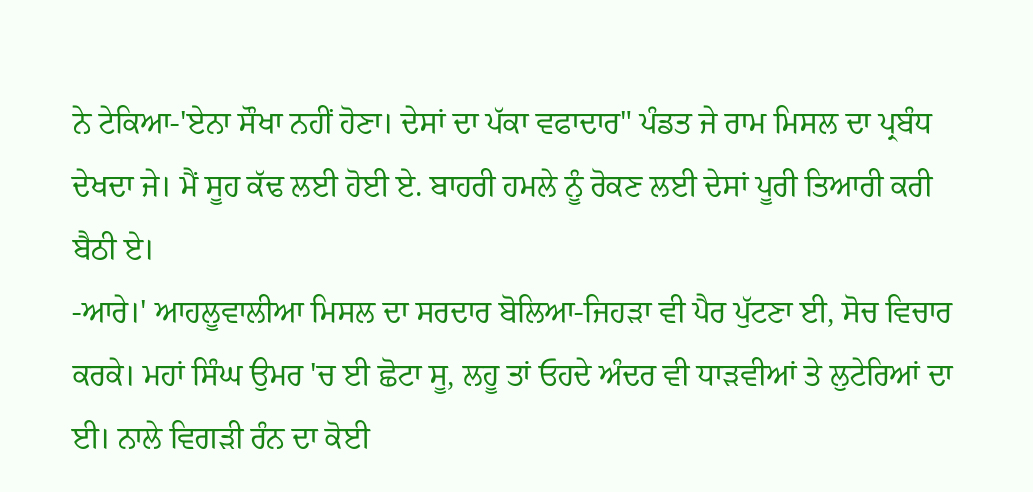ਨੇ ਟੇਕਿਆ-'ਏਨਾ ਸੌਖਾ ਨਹੀਂ ਹੋਣਾ। ਦੇਸਾਂ ਦਾ ਪੱਕਾ ਵਫਾਦਾਰ" ਪੰਡਤ ਜੇ ਰਾਮ ਮਿਸਲ ਦਾ ਪ੍ਰਬੰਧ ਦੇਖਦਾ ਜੇ। ਮੈਂ ਸੂਹ ਕੱਢ ਲਈ ਹੋਈ ਏ. ਬਾਹਰੀ ਹਮਲੇ ਨੂੰ ਰੋਕਣ ਲਈ ਦੇਸਾਂ ਪੂਰੀ ਤਿਆਰੀ ਕਰੀ ਬੈਠੀ ਏ।
-ਆਰੇ।' ਆਹਲੂਵਾਲੀਆ ਮਿਸਲ ਦਾ ਸਰਦਾਰ ਬੋਲਿਆ-ਜਿਹੜਾ ਵੀ ਪੈਰ ਪੁੱਟਣਾ ਈ, ਸੋਚ ਵਿਚਾਰ ਕਰਕੇ। ਮਹਾਂ ਸਿੰਘ ਉਮਰ 'ਚ ਈ ਛੋਟਾ ਸੂ, ਲਹੂ ਤਾਂ ਓਹਦੇ ਅੰਦਰ ਵੀ ਧਾੜਵੀਆਂ ਤੇ ਲੁਟੇਰਿਆਂ ਦਾ ਈ। ਨਾਲੇ ਵਿਗੜੀ ਰੰਨ ਦਾ ਕੋਈ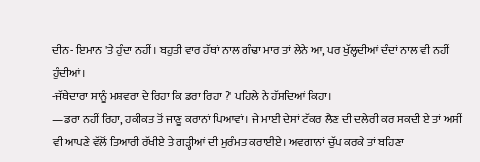ਦੀਨ- ਇਮਾਨ 'ਤੇ ਹੁੰਦਾ ਨਹੀਂ। ਬਹੁਤੀ ਵਾਰ ਹੱਥਾਂ ਨਾਲ ਗੰਢਾ ਮਾਰ ਤਾਂ ਲੇਨੇ ਆ, ਪਰ ਖੁੱਲ੍ਹਦੀਆਂ ਦੰਦਾਂ ਨਾਲ ਵੀ ਨਹੀਂ ਹੁੰਦੀਆਂ।
-ਜੱਥੇਦਾਰਾ ਸਾਨੂੰ ਮਸ਼ਵਰਾ ਦੇ ਰਿਹਾ ਕਿ ਡਰਾ ਰਿਹਾ ?' ਪਹਿਲੇ ਨੇ ਹੱਸਦਿਆਂ ਕਿਹਾ।
—ਡਰਾ ਨਹੀਂ ਰਿਹਾ, ਹਕੀਕਤ ਤੋਂ ਜਾਣੂ ਕਰਾਨਾਂ ਪਿਆਵਾਂ। ਜੇ ਮਾਈ ਦੇਸਾਂ ਟੱਕਰ ਲੈਣ ਦੀ ਦਲੇਰੀ ਕਰ ਸਕਦੀ ਏ ਤਾਂ ਅਸੀਂ ਵੀ ਆਪਣੇ ਵੱਲੋਂ ਤਿਆਰੀ ਰੱਖੀਏ ਤੇ ਗੜ੍ਹੀਆਂ ਦੀ ਮੁਰੰਮਤ ਕਰਾਈਏ। ਅਵਗਾਨਾਂ ਚੁੱਪ ਕਰਕੇ ਤਾਂ ਬਹਿਣਾ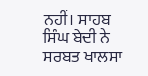ਨਹੀਂ। ਸਾਹਬ ਸਿੰਘ ਬੇਦੀ ਨੇ ਸਰਬਤ ਖਾਲਸਾ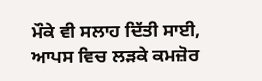ਮੌਕੇ ਵੀ ਸਲਾਹ ਦਿੱਤੀ ਸਾਈ, ਆਪਸ ਵਿਚ ਲੜਕੇ ਕਮਜ਼ੋਰ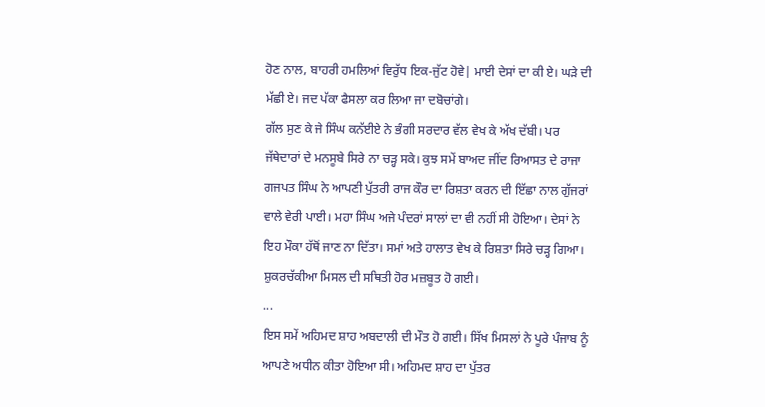ਹੋਣ ਨਾਲ, ਬਾਹਰੀ ਹਮਲਿਆਂ ਵਿਰੁੱਧ ਇਕ-ਜੁੱਟ ਹੋਵੇ| ਮਾਈ ਦੇਸਾਂ ਦਾ ਕੀ ਏ। ਘੜੇ ਦੀ ਮੱਛੀ ਏ। ਜਦ ਪੱਕਾ ਫੈਸਲਾ ਕਰ ਲਿਆ ਜਾ ਦਬੋਚਾਂਗੇ।
ਗੱਲ ਸੁਣ ਕੇ ਜੇ ਸਿੰਘ ਕਨੱਈਏ ਨੇ ਭੰਗੀ ਸਰਦਾਰ ਵੱਲ ਵੇਖ ਕੇ ਅੱਖ ਦੱਬੀ। ਪਰ ਜੱਥੇਦਾਰਾਂ ਦੇ ਮਨਸੂਬੇ ਸਿਰੇ ਨਾ ਚੜ੍ਹ ਸਕੇ। ਕੁਝ ਸਮੇਂ ਬਾਅਦ ਜੀਂਦ ਰਿਆਸਤ ਦੇ ਰਾਜਾ ਗਜਪਤ ਸਿੰਘ ਨੇ ਆਪਣੀ ਪੁੱਤਰੀ ਰਾਜ ਕੌਰ ਦਾ ਰਿਸ਼ਤਾ ਕਰਨ ਦੀ ਇੱਛਾ ਨਾਲ ਗੁੱਜਰਾਂ ਵਾਲੇ ਵੇਰੀ ਪਾਈ। ਮਹਾ ਸਿੰਘ ਅਜੇ ਪੰਦਰਾਂ ਸਾਲਾਂ ਦਾ ਵੀ ਨਹੀਂ ਸੀ ਹੋਇਆ। ਦੇਸਾਂ ਨੇ ਇਹ ਮੌਕਾ ਹੱਥੋਂ ਜਾਣ ਨਾ ਦਿੱਤਾ। ਸਮਾਂ ਅਤੇ ਹਾਲਾਤ ਵੇਖ ਕੇ ਰਿਸ਼ਤਾ ਸਿਰੇ ਚੜ੍ਹ ਗਿਆ। ਸ਼ੁਕਰਚੱਕੀਆ ਮਿਸਲ ਦੀ ਸਥਿਤੀ ਹੋਰ ਮਜ਼ਬੂਤ ਹੋ ਗਈ।
...
ਇਸ ਸਮੇਂ ਅਹਿਮਦ ਸ਼ਾਹ ਅਬਦਾਲੀ ਦੀ ਮੌਤ ਹੋ ਗਈ। ਸਿੱਖ ਮਿਸਲਾਂ ਨੇ ਪੂਰੇ ਪੰਜਾਬ ਨੂੰ ਆਪਣੇ ਅਧੀਨ ਕੀਤਾ ਹੋਇਆ ਸੀ। ਅਹਿਮਦ ਸ਼ਾਹ ਦਾ ਪੁੱਤਰ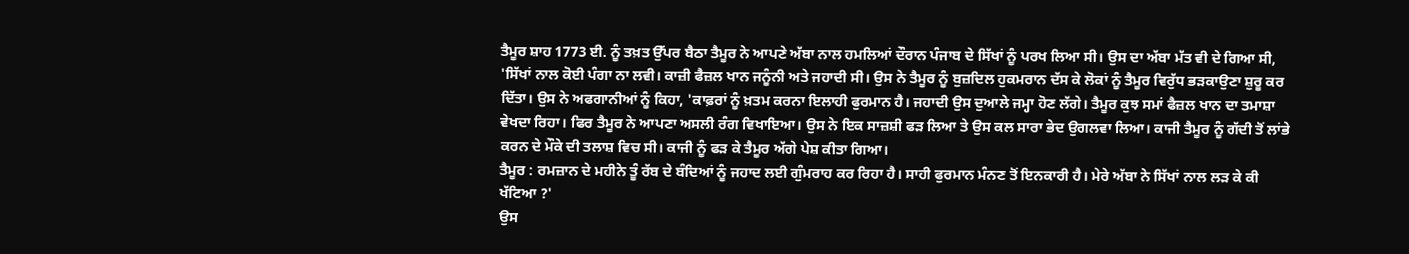ਤੈਮੂਰ ਸ਼ਾਹ 1773 ਈ. ਨੂੰ ਤਖ਼ਤ ਉੱਪਰ ਬੈਠਾ ਤੈਮੂਰ ਨੇ ਆਪਣੇ ਅੱਬਾ ਨਾਲ ਹਮਲਿਆਂ ਦੌਰਾਨ ਪੰਜਾਬ ਦੇ ਸਿੱਖਾਂ ਨੂੰ ਪਰਖ ਲਿਆ ਸੀ। ਉਸ ਦਾ ਅੱਬਾ ਮੱਤ ਵੀ ਦੇ ਗਿਆ ਸੀ, 'ਸਿੱਖਾਂ ਨਾਲ ਕੋਈ ਪੰਗਾ ਨਾ ਲਵੀ। ਕਾਜ਼ੀ ਫੈਜ਼ਲ ਖਾਨ ਜਨੂੰਨੀ ਅਤੇ ਜਹਾਦੀ ਸੀ। ਉਸ ਨੇ ਤੈਮੂਰ ਨੂੰ ਬੁਜ਼ਦਿਲ ਹੁਕਮਰਾਨ ਦੱਸ ਕੇ ਲੋਕਾਂ ਨੂੰ ਤੈਮੂਰ ਵਿਰੁੱਧ ਭੜਕਾਉਣਾ ਸ਼ੁਰੂ ਕਰ ਦਿੱਤਾ। ਉਸ ਨੇ ਅਫਗਾਨੀਆਂ ਨੂੰ ਕਿਹਾ, 'ਕਾਫ਼ਰਾਂ ਨੂੰ ਖ਼ਤਮ ਕਰਨਾ ਇਲਾਹੀ ਫੁਰਮਾਨ ਹੈ। ਜਹਾਦੀ ਉਸ ਦੁਆਲੇ ਜਮ੍ਹਾ ਹੋਣ ਲੱਗੇ। ਤੈਮੂਰ ਕੁਝ ਸਮਾਂ ਫੈਜ਼ਲ ਖਾਨ ਦਾ ਤਮਾਸ਼ਾ ਵੇਖਦਾ ਰਿਹਾ। ਫਿਰ ਤੈਮੂਰ ਨੇ ਆਪਣਾ ਅਸਲੀ ਰੰਗ ਵਿਖਾਇਆ। ਉਸ ਨੇ ਇਕ ਸਾਜ਼ਸ਼ੀ ਫੜ ਲਿਆ ਤੇ ਉਸ ਕਲ ਸਾਰਾ ਭੇਦ ਉਗਲਵਾ ਲਿਆ। ਕਾਜੀ ਤੈਮੂਰ ਨੂੰ ਗੱਦੀ ਤੋਂ ਲਾਂਭੇ ਕਰਨ ਦੇ ਮੌਕੇ ਦੀ ਤਲਾਸ਼ ਵਿਚ ਸੀ। ਕਾਜੀ ਨੂੰ ਫੜ ਕੇ ਤੈਮੂਰ ਅੱਗੇ ਪੇਸ਼ ਕੀਤਾ ਗਿਆ।
ਤੈਮੂਰ : ਰਮਜ਼ਾਨ ਦੇ ਮਹੀਨੇ ਤੂੰ ਰੱਬ ਦੇ ਬੰਦਿਆਂ ਨੂੰ ਜਹਾਦ ਲਈ ਗੁੰਮਰਾਹ ਕਰ ਰਿਹਾ ਹੈ। ਸਾਹੀ ਫੁਰਮਾਨ ਮੰਨਣ ਤੋਂ ਇਨਕਾਰੀ ਹੈ। ਮੇਰੇ ਅੱਬਾ ਨੇ ਸਿੱਖਾਂ ਨਾਲ ਲੜ ਕੇ ਕੀ ਖੱਟਿਆ ?'
ਉਸ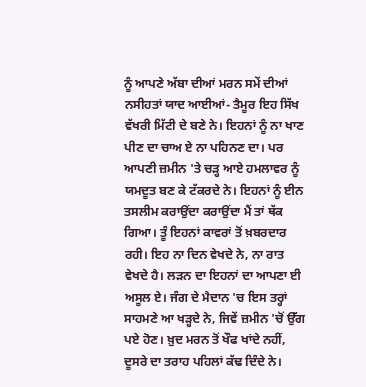ਨੂੰ ਆਪਣੇ ਅੱਬਾ ਦੀਆਂ ਮਰਨ ਸਮੇਂ ਦੀਆਂ ਨਸੀਹਤਾਂ ਯਾਦ ਆਈਆਂ- ਤੈਮੂਰ ਇਹ ਸਿੱਖ ਵੱਖਰੀ ਮਿੱਟੀ ਦੇ ਬਣੇ ਨੇ। ਇਹਨਾਂ ਨੂੰ ਨਾ ਖਾਣ ਪੀਣ ਦਾ ਚਾਅ ਏ ਨਾ ਪਹਿਨਣ ਦਾ। ਪਰ ਆਪਣੀ ਜ਼ਮੀਨ 'ਤੇ ਚੜ੍ਹ ਆਏ ਹਮਲਾਵਰ ਨੂੰ ਯਮਦੂਤ ਬਣ ਕੇ ਟੱਕਰਦੇ ਨੇ। ਇਹਨਾਂ ਨੂੰ ਈਨ ਤਸਲੀਮ ਕਰਾਉਂਦਾ ਕਰਾਉਂਦਾ ਮੈਂ ਤਾਂ ਥੱਕ ਗਿਆ। ਤੂੰ ਇਹਨਾਂ ਕਾਵਰਾਂ ਤੋਂ ਖ਼ਬਰਦਾਰ ਰਹੀ। ਇਹ ਨਾ ਦਿਨ ਵੇਖਦੇ ਨੇ, ਨਾ ਰਾਤ ਵੇਖਦੇ ਹੈ। ਲੜਨ ਦਾ ਇਹਨਾਂ ਦਾ ਆਪਣਾ ਈ ਅਸੂਲ ਏ। ਜੰਗ ਦੇ ਮੈਦਾਨ 'ਚ ਇਸ ਤਰ੍ਹਾਂ ਸਾਹਮਣੇ ਆ ਖੜ੍ਹਦੇ ਨੇ, ਜਿਵੇਂ ਜ਼ਮੀਨ 'ਚੋਂ ਉੱਗ ਪਏ ਹੋਣ। ਖ਼ੁਦ ਮਰਨ ਤੋਂ ਖੌਫ ਖਾਂਦੇ ਨਹੀਂ, ਦੂਸਰੇ ਦਾ ਤਰਾਹ ਪਹਿਲਾਂ ਕੱਢ ਦਿੰਦੇ ਨੇ।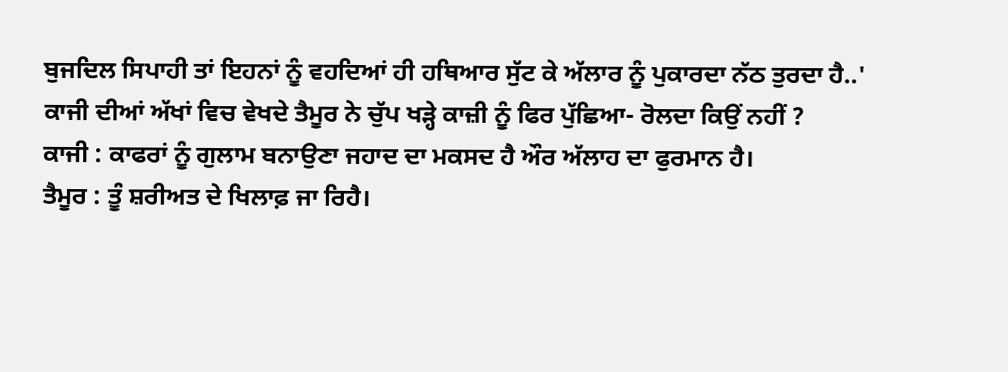ਬੁਜਦਿਲ ਸਿਪਾਹੀ ਤਾਂ ਇਹਨਾਂ ਨੂੰ ਵਹਦਿਆਂ ਹੀ ਹਥਿਆਰ ਸੁੱਟ ਕੇ ਅੱਲਾਰ ਨੂੰ ਪੁਕਾਰਦਾ ਨੱਠ ਤੁਰਦਾ ਹੈ..'
ਕਾਜੀ ਦੀਆਂ ਅੱਖਾਂ ਵਿਚ ਵੇਖਦੇ ਤੈਮੂਰ ਨੇ ਚੁੱਪ ਖੜ੍ਹੇ ਕਾਜ਼ੀ ਨੂੰ ਫਿਰ ਪੁੱਛਿਆ- ਰੋਲਦਾ ਕਿਉਂ ਨਹੀਂ ?
ਕਾਜੀ : ਕਾਫਰਾਂ ਨੂੰ ਗੁਲਾਮ ਬਨਾਉਣਾ ਜਹਾਦ ਦਾ ਮਕਸਦ ਹੈ ਔਰ ਅੱਲਾਹ ਦਾ ਫੁਰਮਾਨ ਹੈ।
ਤੈਮੂਰ : ਤੂੰ ਸ਼ਰੀਅਤ ਦੇ ਖਿਲਾਫ਼ ਜਾ ਰਿਹੈ।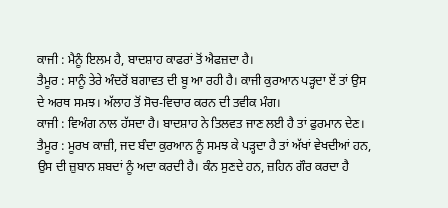ਕਾਜੀ : ਮੈਨੂੰ ਇਲਮ ਹੈ, ਬਾਦਸ਼ਾਹ ਕਾਫਰਾਂ ਤੋਂ ਐਫਜ਼ਦਾ ਹੈ।
ਤੈਮੂਰ : ਸਾਨੂੰ ਤੇਰੇ ਅੰਦਰੋਂ ਬਗਾਵਤ ਦੀ ਬੂ ਆ ਰਹੀ ਹੈ। ਕਾਜੀ ਕੁਰਆਨ ਪੜ੍ਹਦਾ ਏਂ ਤਾਂ ਉਸ ਦੇ ਅਰਥ ਸਮਝ। ਅੱਲਾਹ ਤੋਂ ਸੋਚ-ਵਿਚਾਰ ਕਰਨ ਦੀ ਤਵੀਕ ਮੰਗ।
ਕਾਜੀ : ਵਿਅੰਗ ਨਾਲ ਹੱਸਦਾ ਹੈ। ਬਾਦਸ਼ਾਹ ਨੇ ਤਿਲਵਤ ਜਾਣ ਲਈ ਹੈ ਤਾਂ ਫੁਰਮਾਨ ਦੇਣ।
ਤੈਮੂਰ : ਮੂਰਖ ਕਾਜ਼ੀ, ਜਦ ਬੰਦਾ ਕੁਰਆਨ ਨੂੰ ਸਮਝ ਕੇ ਪੜ੍ਹਦਾ ਹੈ ਤਾਂ ਅੱਖਾਂ ਵੇਖਦੀਆਂ ਹਨ, ਉਸ ਦੀ ਜ਼ੁਬਾਨ ਸ਼ਬਦਾਂ ਨੂੰ ਅਦਾ ਕਰਦੀ ਹੈ। ਕੰਨ ਸੁਣਦੇ ਹਨ, ਜ਼ਹਿਨ ਗੌਰ ਕਰਦਾ ਹੈ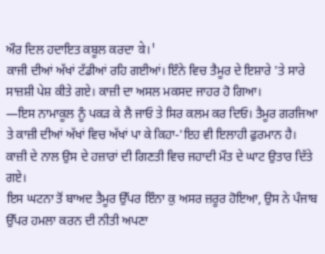ਔਰ ਦਿਲ ਹਦਾਇਤ ਕਬੂਲ ਕਰਦਾ वे।'
ਕਾਜੀ ਦੀਆਂ ਅੱਖਾਂ ਟੱਡੀਆਂ ਰਹਿ ਗਈਆਂ। ਇੰਨੇ ਵਿਚ ਤੈਮੂਰ ਦੇ ਇਸ਼ਾਰੇ 'ਤੇ ਸਾਰੇ ਸਾਜ਼ਸ਼ੀ ਪੇਸ਼ ਕੀਤੇ ਗਏ। ਕਾਜ਼ੀ ਦਾ ਅਸਲ ਮਕਸਦ ਜਾਹਰ ਹੋ ਗਿਆ।
—ਇਸ ਨਾਮਾਕੂਲ ਨੂੰ ਪਕੜ ਕੇ ਲੈ ਜਾਓ ਤੇ ਸਿਰ ਕਲਮ ਕਰ ਦਿਓ। ਤੈਮੂਰ ਗਰਜਿਆ ਤੇ ਕਾਜ਼ੀ ਦੀਆਂ ਅੱਖਾਂ ਵਿਚ ਅੱਖਾਂ ਪਾ ਕੇ ਕਿਹਾ-'ਇਹ ਵੀ ਇਲਾਹੀ ਫੁਰਮਾਨ ਹੈ।
ਕਾਜ਼ੀ ਦੇ ਨਾਲ ਉਸ ਦੇ ਹਜ਼ਾਰਾਂ ਦੀ ਗਿਣਤੀ ਵਿਚ ਜਹਾਦੀ ਮੌਤ ਦੇ ਘਾਟ ਉਤਾਰ ਦਿੱਤੇ ਗਏ।
ਇਸ ਘਟਨਾ ਤੋਂ ਬਾਅਦ ਤੈਮੂਰ ਉੱਪਰ ਇੰਨਾ ਕੁ ਅਸਰ ਜ਼ਰੂਰ ਹੋਇਆ, ਉਸ ਨੇ ਪੰਜਾਬ ਉੱਪਰ ਹਮਲਾ ਕਰਨ ਦੀ ਨੀਤੀ ਅਪਣਾ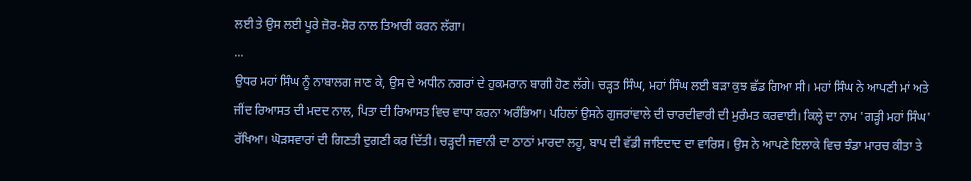ਲਈ ਤੇ ਉਸ ਲਈ ਪੂਰੇ ਜ਼ੋਰ-ਸ਼ੋਰ ਨਾਲ ਤਿਆਰੀ ਕਰਨ ਲੱਗਾ।
...
ਉਧਰ ਮਹਾਂ ਸਿੰਘ ਨੂੰ ਨਾਬਾਲਗ ਜਾਣ ਕੇ, ਉਸ ਦੇ ਅਧੀਨ ਨਗਰਾਂ ਦੇ ਹੁਕਮਰਾਨ ਬਾਗੀ ਹੋਣ ਲੱਗੇ। ਚੜ੍ਹਤ ਸਿੰਘ, ਮਹਾਂ ਸਿੰਘ ਲਈ ਬੜਾ ਕੁਝ ਛੱਡ ਗਿਆ ਸੀ। ਮਹਾਂ ਸਿੰਘ ਨੇ ਆਪਣੀ ਮਾਂ ਅਤੇ ਜੀਂਦ ਰਿਆਸਤ ਦੀ ਮਦਦ ਨਾਲ, ਪਿਤਾ ਦੀ ਰਿਆਸਤ ਵਿਚ ਵਾਧਾ ਕਰਨਾ ਅਰੰਭਿਆ। ਪਹਿਲਾਂ ਉਸਨੇ ਗੁਜਰਾਂਵਾਲੇ ਦੀ ਚਾਰਦੀਵਾਰੀ ਦੀ ਮੁਰੰਮਤ ਕਰਵਾਈ। ਕਿਲ੍ਹੇ ਦਾ ਨਾਮ 'ਗੜ੍ਹੀ ਮਹਾਂ ਸਿੰਘ' ਰੱਖਿਆ। ਘੋੜਸਵਾਰਾਂ ਦੀ ਗਿਣਤੀ ਦੁਗਣੀ ਕਰ ਦਿੱਤੀ। ਚੜ੍ਹਦੀ ਜਵਾਨੀ ਦਾ ਠਾਠਾਂ ਮਾਰਦਾ ਲਹੂ, ਬਾਪ ਦੀ ਵੱਡੀ ਜਾਇਦਾਦ ਦਾ ਵਾਰਿਸ। ਉਸ ਨੇ ਆਪਣੇ ਇਲਾਕੇ ਵਿਚ ਝੰਡਾ ਮਾਰਚ ਕੀਤਾ ਤੇ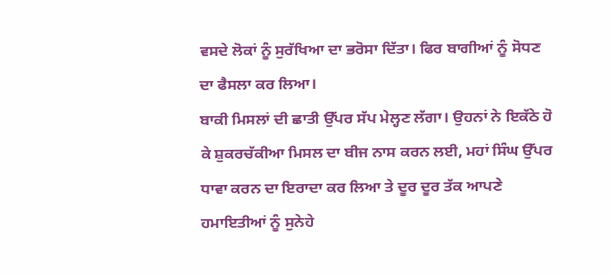ਵਸਦੇ ਲੋਕਾਂ ਨੂੰ ਸੁਰੱਖਿਆ ਦਾ ਭਰੋਸਾ ਦਿੱਤਾ। ਫਿਰ ਬਾਗੀਆਂ ਨੂੰ ਸੋਧਣ ਦਾ ਫੈਸਲਾ ਕਰ ਲਿਆ।
ਬਾਕੀ ਮਿਸਲਾਂ ਦੀ ਛਾਤੀ ਉੱਪਰ ਸੱਪ ਮੇਲ੍ਹਣ ਲੱਗਾ। ਉਹਨਾਂ ਨੇ ਇਕੱਠੇ ਹੋ ਕੇ ਸ਼ੁਕਰਚੱਕੀਆ ਮਿਸਲ ਦਾ ਬੀਜ ਨਾਸ ਕਰਨ ਲਈ, ਮਹਾਂ ਸਿੰਘ ਉੱਪਰ ਧਾਵਾ ਕਰਨ ਦਾ ਇਰਾਦਾ ਕਰ ਲਿਆ ਤੇ ਦੂਰ ਦੂਰ ਤੱਕ ਆਪਣੇ ਹਮਾਇਤੀਆਂ ਨੂੰ ਸੁਨੇਹੇ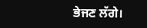ਭੇਜਣ ਲੱਗੇ।